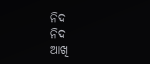ନିଦ
ନିଦ
ଆଖି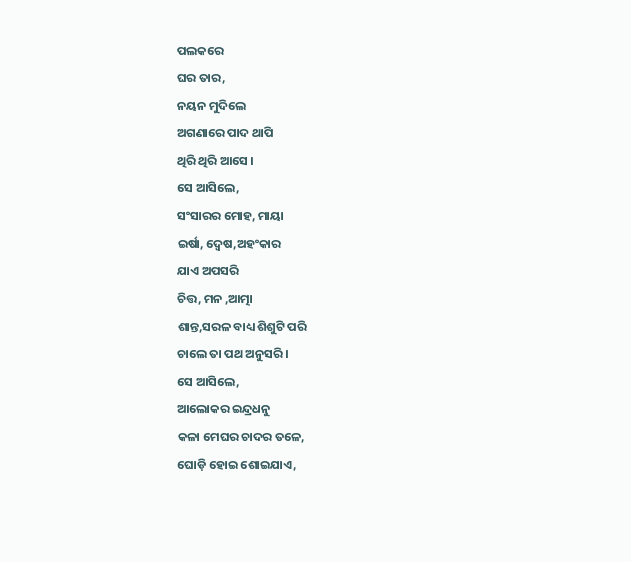ପଲକରେ
ଘର ତାର,
ନୟନ ମୁଦିଲେ
ଅଗଣାରେ ପାଦ ଥାପି
ଥିରି ଥିରି ଆସେ ।
ସେ ଆସିଲେ,
ସଂସାରର ମୋହ, ମାୟା
ଇର୍ଷା, ଦ୍ୱେଷ,ଅହଂକାର
ଯାଏ ଅପସରି
ଚିତ୍ତ, ମନ ,ଆତ୍ମା
ଶାନ୍ତ,ସରଳ ବାଧ୍ୟ ଶିଶୁଟି ପରି
ଚାଲେ ତା ପଥ ଅନୁସରି ।
ସେ ଆସିଲେ,
ଆଲୋକର ଇନ୍ଦ୍ରଧନୁ
କଳା ମେଘର ଚାଦର ତଳେ,
ଘୋଡ଼ି ହୋଇ ଶୋଇଯାଏ,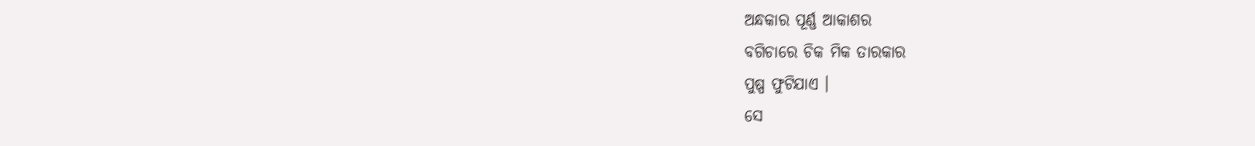ଅନ୍ଧକାର ପୂର୍ଣ୍ଣ ଆକାଶର
ବଗିଚାରେ ଚିକ ମିକ ତାରକାର
ପୁଷ୍ପ ଫୁଟିଯାଏ ।
ସେ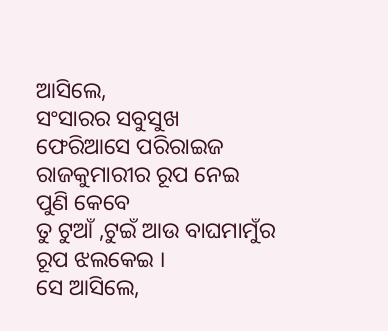ଆସିଲେ,
ସଂସାରର ସବୁସୁଖ
ଫେରିଆସେ ପରିରାଇଜ
ରାଜକୁମାରୀର ରୂପ ନେଇ
ପୁଣି କେବେ
ତୁ ଟୁଆଁ ,ଟୁଇଁ ଆଉ ବାଘମାମୁଁର
ରୂପ ଝଲକେଇ ।
ସେ ଆସିଲେ,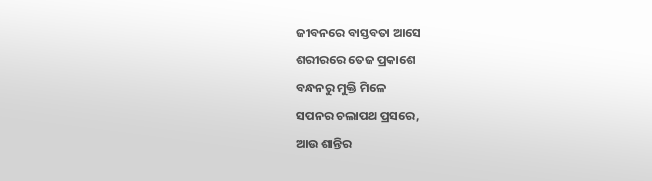ଜୀବନରେ ବାସ୍ତବତା ଆସେ
ଶରୀରରେ ତେଜ ପ୍ରକାଶେ
ବନ୍ଧନରୁ ମୁକ୍ତି ମିଳେ
ସପନର ଚଲାପଥ ପ୍ରସରେ,
ଆଉ ଶାନ୍ତିର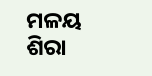ମଳୟ
ଶିରା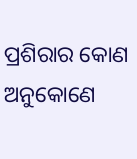ପ୍ରଶିରାର କୋଣ ଅନୁକୋଣେ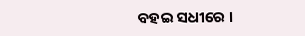ବହଇ ସଧୀରେ ।